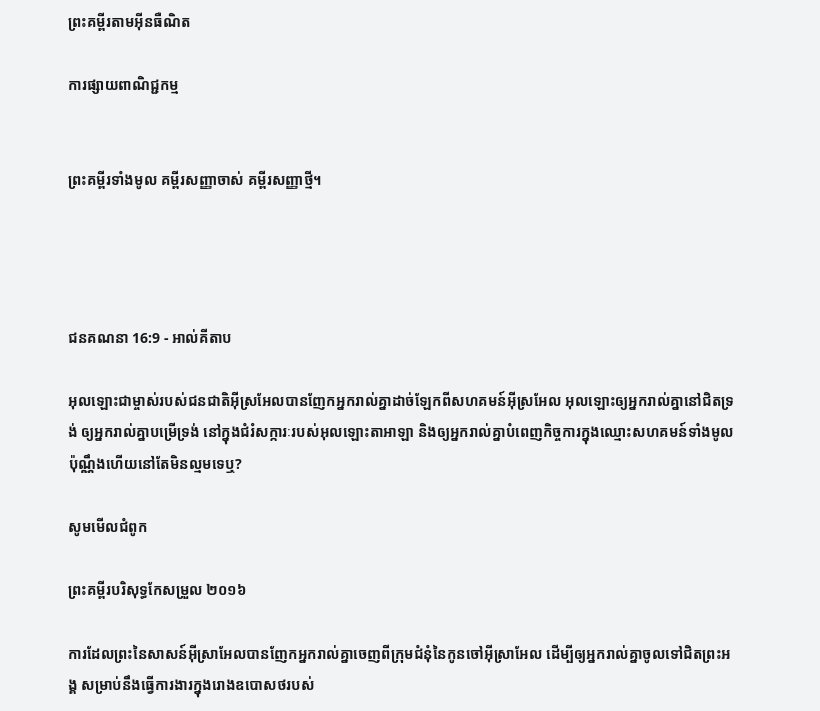ព្រះគម្ពីរតាមអ៊ីនធឺណិត

ការផ្សាយពាណិជ្ជកម្ម


ព្រះគម្ពីរទាំងមូល គម្ពីរសញ្ញាចាស់ គម្ពីរសញ្ញាថ្មី។




ជន‌គណនា 16:9 - អាល់គីតាប

អុលឡោះជាម្ចាស់របស់ជន‌ជាតិអ៊ីស្រ‌អែលបានញែកអ្នករាល់គ្នាដាច់ឡែកពីសហគមន៍អ៊ីស្រ‌អែល អុលឡោះឲ្យអ្នករាល់គ្នានៅជិតទ្រង់ ឲ្យអ្នករាល់គ្នាបម្រើទ្រង់ នៅក្នុងជំរំ‌សក្ការៈរបស់អុលឡោះ‌តាអាឡា និងឲ្យអ្នករាល់គ្នាបំពេញកិច្ចការក្នុងឈ្មោះសហគមន៍ទាំងមូល ប៉ុណ្ណឹងហើយនៅតែមិនល្មមទេឬ?

សូមមើលជំពូក

ព្រះគម្ពីរបរិសុទ្ធកែសម្រួល ២០១៦

ការដែលព្រះនៃសាសន៍អ៊ីស្រា‌អែលបានញែកអ្នករាល់គ្នាចេញពីក្រុមជំនុំនៃកូនចៅអ៊ីស្រា‌អែល ដើម្បីឲ្យអ្នករាល់គ្នាចូលទៅជិតព្រះ‌អង្គ សម្រាប់នឹងធ្វើការ‌ងារក្នុងរោងឧបោសថរបស់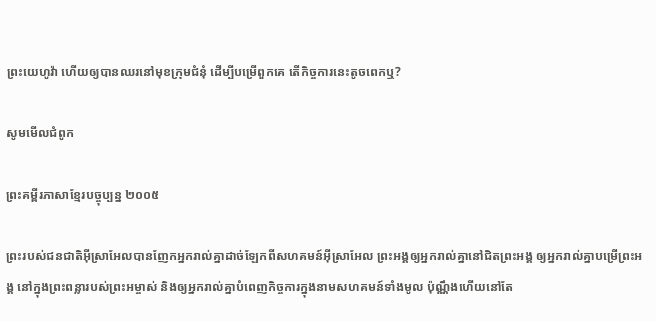ព្រះ‌យេហូវ៉ា ហើយឲ្យបានឈរនៅមុខក្រុមជំនុំ ដើម្បីបម្រើពួកគេ តើកិច្ចការនេះតូចពេកឬ?

សូមមើលជំពូក

ព្រះគម្ពីរភាសាខ្មែរបច្ចុប្បន្ន ២០០៥

ព្រះរបស់ជន‌ជាតិអ៊ីស្រា‌អែលបានញែកអ្នករាល់គ្នាដាច់ឡែកពីសហគមន៍អ៊ីស្រា‌អែល ព្រះអង្គឲ្យអ្នករាល់គ្នានៅជិតព្រះអង្គ ឲ្យអ្នករាល់គ្នាបម្រើព្រះអង្គ នៅក្នុងព្រះ‌ពន្លារបស់ព្រះ‌អម្ចាស់ និងឲ្យអ្នករាល់គ្នាបំពេញកិច្ចការក្នុងនាមសហគមន៍ទាំងមូល ប៉ុណ្ណឹងហើយនៅតែ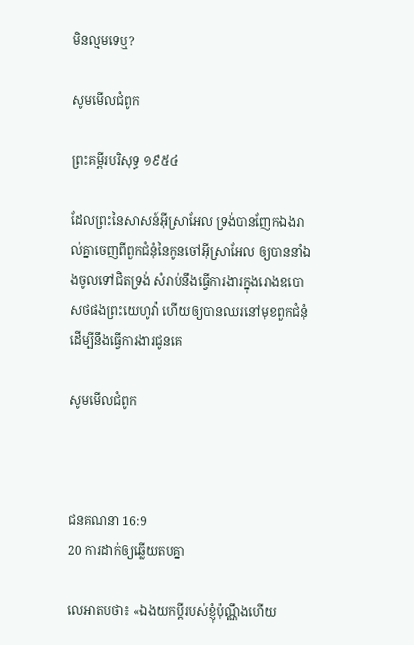មិនល្មមទេឬ?

សូមមើលជំពូក

ព្រះគម្ពីរបរិសុទ្ធ ១៩៥៤

ដែលព្រះនៃសាសន៍អ៊ីស្រាអែល ទ្រង់បានញែកឯងរាល់គ្នាចេញពីពួកជំនុំនៃកូនចៅអ៊ីស្រាអែល ឲ្យបាននាំឯងចូលទៅជិតទ្រង់ សំរាប់នឹងធ្វើការ‌ងារក្នុងរោងឧបោសថផងព្រះ‌យេហូវ៉ា ហើយឲ្យបានឈរនៅមុខពួកជំនុំ ដើម្បីនឹងធ្វើការ‌ងារជូនគេ

សូមមើលជំពូក



ជន‌គណនា 16:9
20 ការដាក់ឲ្យឆ្លើយតបគ្នា

លេអាតបថា៖ «ឯងយកប្ដីរបស់ខ្ញុំប៉ុណ្ណឹងហើយ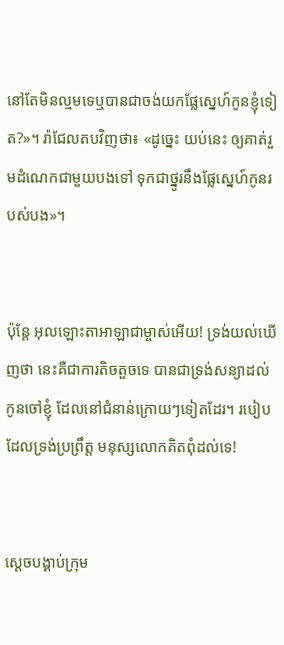នៅតែមិនល្មមទេឬបានជាចង់យកផ្លែស្នេហ៍កូនខ្ញុំទៀត?»។ រ៉ាជែលតបវិញថា៖ «ដូច្នេះ យប់នេះ ឲ្យគាត់រួមដំណេកជាមួយបងទៅ ទុកជាថ្នូរនឹងផ្លែស្នេហ៍កូនរបស់បង»។


ប៉ុន្តែ អុលឡោះ‌តាអាឡាជាម្ចាស់អើយ! ទ្រង់យល់ឃើញថា នេះគឺជាការតិចតួចទេ បានជាទ្រង់សន្យាដល់កូនចៅខ្ញុំ ដែលនៅជំនាន់ក្រោយៗទៀតដែរ។ របៀបដែលទ្រង់ប្រព្រឹត្ត មនុស្សលោកគិតពុំដល់ទេ!


ស្តេចបង្គាប់ក្រុម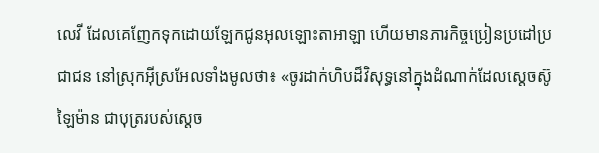លេវី ដែលគេញែកទុកដោយឡែកជូនអុលឡោះ‌តាអាឡា ហើយមានភារកិច្ចប្រៀន‌ប្រដៅប្រជា‌ជន នៅស្រុកអ៊ីស្រ‌អែលទាំងមូលថា៖ «ចូរដាក់ហិបដ៏‌វិសុទ្ធនៅក្នុងដំណាក់ដែលស្តេចស៊ូឡៃ‌ម៉ាន ជាបុត្ររបស់ស្តេច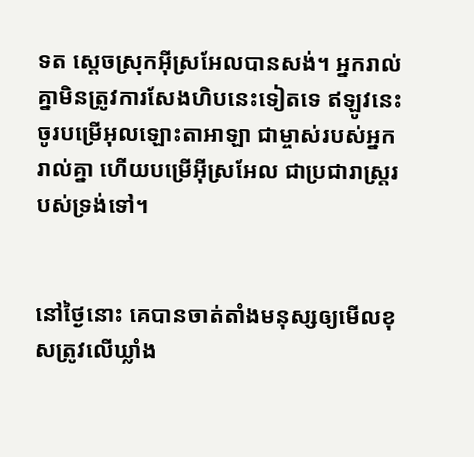ទត ស្តេចស្រុកអ៊ីស្រ‌អែលបានសង់។ អ្នករាល់គ្នាមិនត្រូវការសែងហិបនេះទៀតទេ ឥឡូវនេះចូរបម្រើអុលឡោះ‌តាអាឡា ជាម្ចាស់របស់អ្នករាល់គ្នា ហើយបម្រើអ៊ីស្រ‌អែល ជាប្រជា‌រាស្ត្ររបស់ទ្រង់ទៅ។


នៅថ្ងៃនោះ គេបានចាត់តាំងមនុស្សឲ្យមើលខុសត្រូវលើឃ្លាំង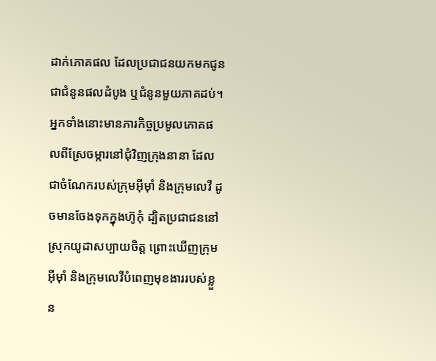ដាក់ភោគ‌ផល ដែលប្រជា‌ជនយកមកជូនជាជំនូនផលដំបូង ឬជំនូនមួយភាគដប់។ អ្នកទាំងនោះមានភារកិច្ចប្រមូលភោគ‌ផលពីស្រែចម្ការនៅជុំ‌វិញក្រុងនានា ដែលជាចំណែករបស់ក្រុមអ៊ីមុាំ និងក្រុមលេវី ដូចមានចែងទុកក្នុងហ៊ូកុំ ដ្បិតប្រជា‌ជននៅស្រុកយូដាសប្បាយចិត្ត ព្រោះឃើញក្រុមអ៊ីមុាំ និងក្រុមលេវីបំពេញមុខ‌ងាររបស់ខ្លួន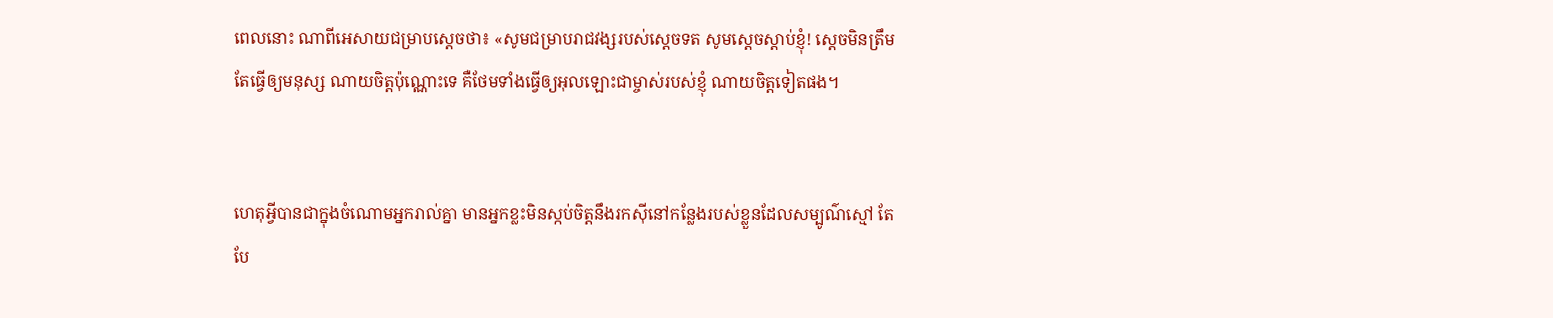ពេលនោះ ណាពីអេសាយជម្រាបស្តេចថា៖ «សូមជម្រាបរាជ‌វង្សរបស់ស្តេចទត សូមស្តេចស្តាប់ខ្ញុំ! ស្តេចមិនត្រឹមតែធ្វើឲ្យមនុស្ស ណាយចិត្តប៉ុណ្ណោះទេ គឺថែមទាំងធ្វើឲ្យអុលឡោះជាម្ចាស់របស់ខ្ញុំ ណាយចិត្តទៀតផង។


ហេតុអ្វីបានជាក្នុងចំណោមអ្នករាល់គ្នា មានអ្នកខ្លះមិនស្កប់ចិត្តនឹងរកស៊ីនៅកន្លែងរបស់ខ្លួនដែលសម្បូណ៌ស្មៅ តែបែ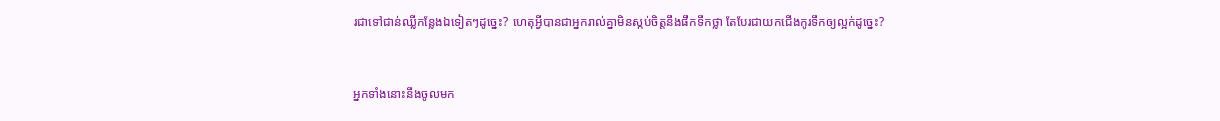រជាទៅជាន់ឈ្លីកន្លែងឯទៀតៗដូច្នេះ? ហេតុអ្វីបានជាអ្នករាល់គ្នាមិនស្កប់ចិត្តនឹងផឹកទឹកថ្លា តែបែរជាយកជើងកូរទឹកឲ្យល្អក់ដូច្នេះ?


អ្នកទាំងនោះនឹងចូលមក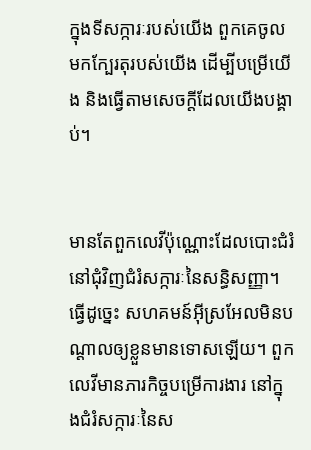ក្នុងទី‌សក្ការៈរបស់យើង ពួកគេចូលមកក្បែរតុរបស់យើង ដើម្បីបម្រើយើង និងធ្វើតាមសេចក្ដីដែលយើងបង្គាប់។


មានតែពួកលេវីប៉ុណ្ណោះដែលបោះជំរំនៅជុំវិញជំរំ‌សក្ការៈនៃសន្ធិ‌សញ្ញា។ ធ្វើដូច្នេះ សហគមន៍អ៊ីស្រ‌អែលមិនបណ្តាលឲ្យខ្លួនមានទោសឡើយ។ ពួកលេវីមានភារកិច្ចបម្រើការងារ នៅក្នុងជំរំ‌សក្ការៈនៃស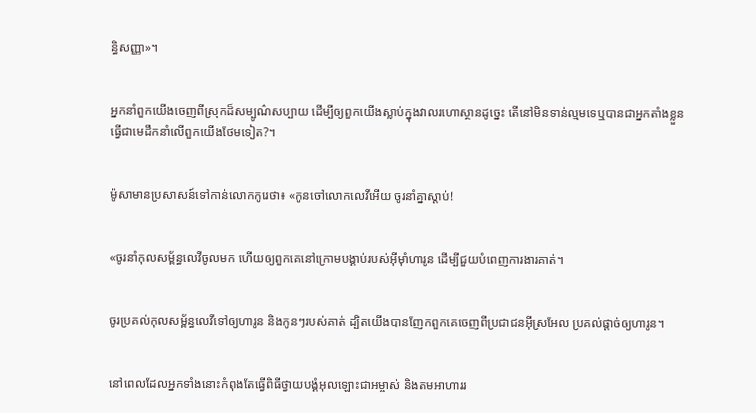ន្ធិ‌សញ្ញា»។


អ្នកនាំពួកយើងចេញពីស្រុកដ៏សម្បូណ៌សប្បាយ ដើម្បីឲ្យពួកយើងស្លាប់ក្នុងវាលរហោ‌ស្ថានដូច្នេះ តើនៅមិនទាន់ល្មមទេឬបានជាអ្នកតាំងខ្លួនធ្វើជាមេដឹកនាំលើពួកយើងថែមទៀត?។


ម៉ូសាមានប្រសាសន៍ទៅកាន់លោកកូរេថា៖ «កូនចៅលោកលេវីអើយ ចូរនាំគ្នាស្តាប់!


«ចូរនាំកុល‌សម្ព័ន្ធលេវីចូលមក ហើយឲ្យពួកគេនៅក្រោមបង្គាប់របស់អ៊ីមុាំហារូន ដើម្បីជួយបំពេញការងារគាត់។


ចូរប្រគល់កុល‌សម្ព័ន្ធលេវីទៅឲ្យហារូន និងកូនៗរបស់គាត់ ដ្បិតយើងបានញែកពួកគេចេញពីប្រជា‌ជនអ៊ីស្រ‌អែល ប្រគល់ផ្តាច់ឲ្យហារូន។


នៅពេលដែលអ្នកទាំងនោះកំពុងតែធ្វើពិធីថ្វាយ‌បង្គំអុលឡោះ‌ជាអម្ចាស់ និងតមអាហាររ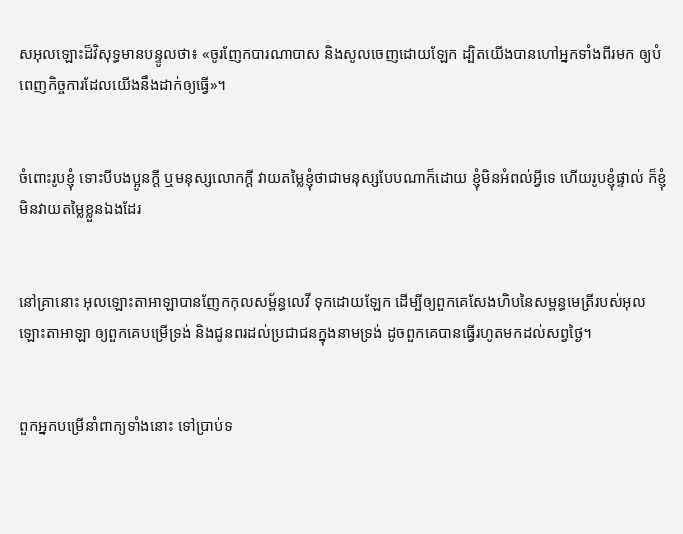ស‌អុលឡោះដ៏វិសុទ្ធមានបន្ទូលថា៖ «ចូរញែកបារណា‌បាស និងសូលចេញដោយឡែក ដ្បិតយើងបានហៅអ្នកទាំងពីរមក ឲ្យបំពេញកិច្ច‌ការដែលយើងនឹងដាក់ឲ្យធ្វើ»។


ចំពោះរូបខ្ញុំ ទោះបីបងប្អូនក្ដី ឬមនុស្សលោកក្ដី វាយតម្លៃខ្ញុំថាជាមនុស្សបែបណាក៏ដោយ ខ្ញុំមិនអំពល់អ្វីទេ ហើយរូបខ្ញុំផ្ទាល់ ក៏ខ្ញុំមិនវាយតម្លៃខ្លួនឯងដែរ


នៅគ្រានោះ អុលឡោះ‌តាអាឡាបានញែកកុល‌សម្ព័ន្ធលេវី ទុកដោយឡែក ដើម្បីឲ្យពួកគេសែងហិបនៃសម្ពន្ធមេត្រីរបស់អុលឡោះ‌តាអាឡា ឲ្យពួកគេបម្រើទ្រង់ និងជូនពរដល់ប្រជា‌ជនក្នុងនាមទ្រង់ ដូចពួកគេបានធ្វើរហូតមកដល់សព្វថ្ងៃ។


ពួកអ្នកបម្រើនាំពាក្យទាំងនោះ ទៅប្រាប់ទ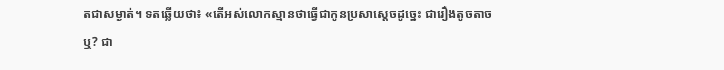តជាសម្ងាត់។ ទតឆ្លើយថា៖ «តើអស់លោកស្មានថាធ្វើជាកូនប្រសាស្តេចដូច្នេះ ជារឿងតូច‌តាចឬ? ជា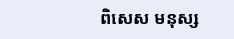ពិសេស មនុស្ស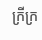ក្រី‌ក្រ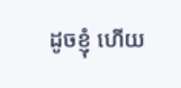ដូចខ្ញុំ ហើយ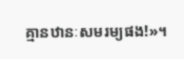គ្មានឋានៈសម‌រម្យផង!»។